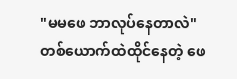"မမဖေ ဘာလုပ်နေတာလဲ"
တစ်ယောက်ထဲထိုင်နေတဲ့ ဖေ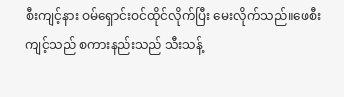စီးကျင့်နား ဝမ်ရှောင်းဝင်ထိုင်လိုက်ပြီး မေးလိုက်သည်။ဖေစီးကျင့်သည် စကားနည်းသည် သီးသန့်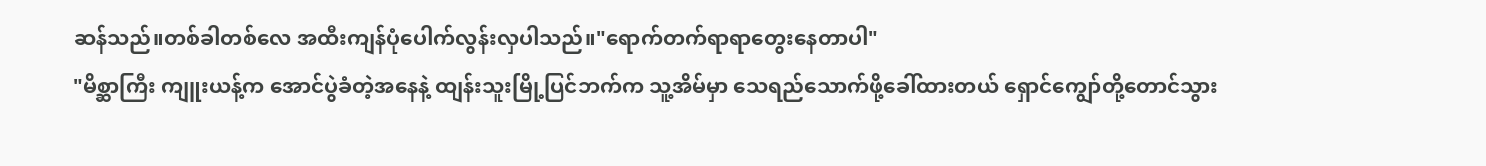ဆန်သည်။တစ်ခါတစ်လေ အထီးကျန်ပုံပေါက်လွန်းလှပါသည်။"ရောက်တက်ရာရာတွေးနေတာပါ"
"မိစ္ဆာကြီး ကျူးယန့်က အောင်ပွဲခံတဲ့အနေနဲ့ ထျန်းသူးမြို့ပြင်ဘက်က သူ့အိမ်မှာ သေရည်သောက်ဖို့ခေါ်ထားတယ် ရှောင်ကျွော်တို့တောင်သွား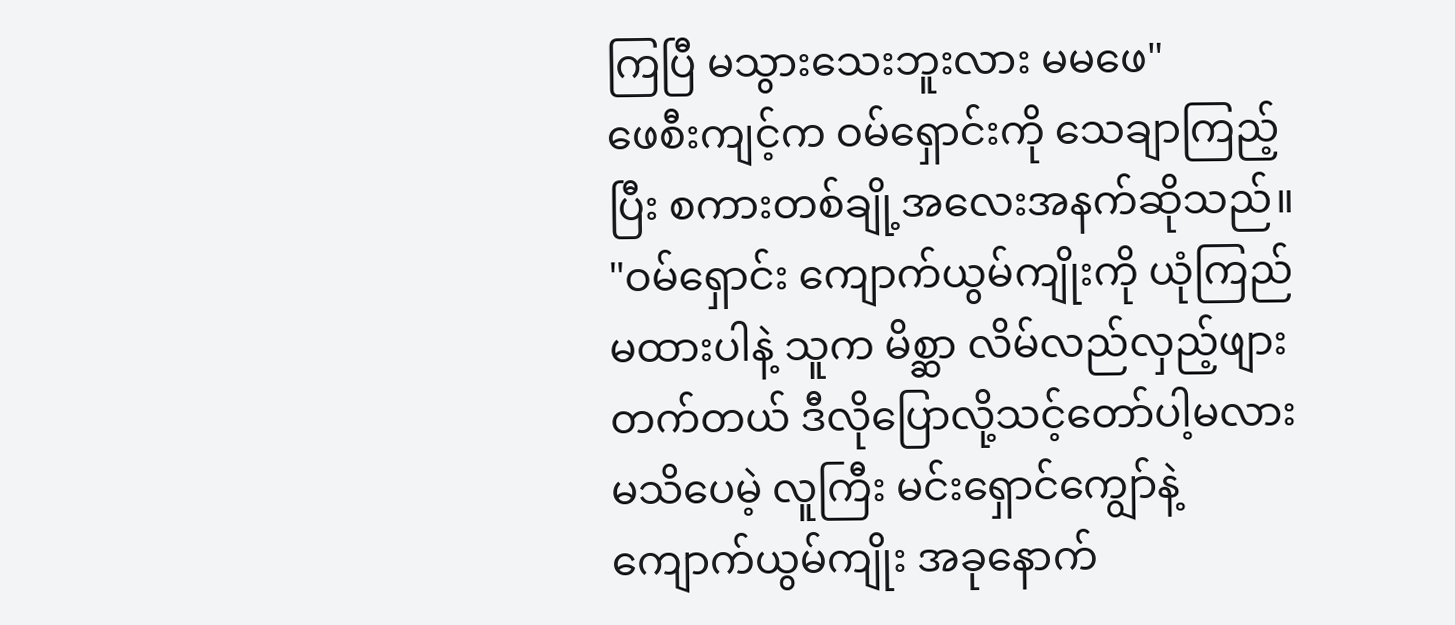ကြပြီ မသွားသေးဘူးလား မမဖေ"
ဖေစီးကျင့်က ဝမ်ရှောင်းကို သေချာကြည့်ပြီး စကားတစ်ချို့အလေးအနက်ဆိုသည်။
"ဝမ်ရှောင်း ကျောက်ယွမ်ကျိုးကို ယုံကြည်မထားပါနဲ့ သူက မိစ္ဆာ လိမ်လည်လှည့်ဖျားတက်တယ် ဒီလိုပြောလို့သင့်တော်ပါ့မလား မသိပေမဲ့ လူကြီး မင်းရှောင်ကျွော်နဲ့ ကျောက်ယွမ်ကျိုး အခုနောက်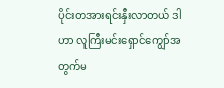ပိုင်းတအားရင်းနှီးလာတယ် ဒါဟာ လူကြီးမင်းရှောင်ကျွော်အတွက်မ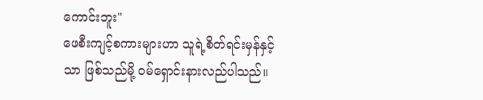ကောင်းဘူး"
ဖေစီးကျင့်စကားများဟာ သူရဲ့စိတ်ရင်းမှန်နှင့်သာ ဖြစ်သည်မို့ ဝမ်ရှောင်းနားလည်ပါသည်။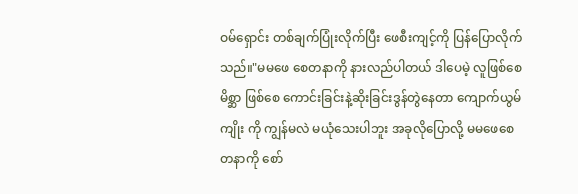ဝမ်ရှောင်း တစ်ချက်ပြုံးလိုက်ပြီး ဖေစီးကျင့်ကို ပြန်ပြောလိုက်သည်။"မမဖေ စေတနာကို နားလည်ပါတယ် ဒါပေမဲ့ လူဖြစ်စေ မိစ္ဆာ ဖြစ်စေ ကောင်းခြင်းနဲ့ဆိုးခြင်းဒွန်တွဲနေတာ ကျောက်ယွမ်ကျိုး ကို ကျွန်မလဲ မယုံသေးပါဘူး အခုလိုပြောလို့ မမဖေစေတနာကို စော်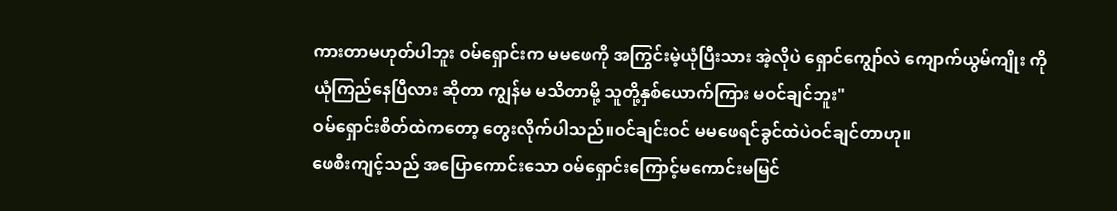ကားတာမဟုတ်ပါဘူး ဝမ်ရှောင်းက မမဖေကို အကြွင်းမဲ့ယုံပြီးသား အဲ့လိုပဲ ရှောင်ကျွော်လဲ ကျောက်ယွမ်ကျိုး ကိုယုံကြည်နေပြီလား ဆိုတာ ကျွန်မ မသိတာမို့ သူတို့နှစ်ယောက်ကြား မဝင်ချင်ဘူး"
ဝမ်ရှောင်းစိတ်ထဲကတော့ တွေးလိုက်ပါသည်။ဝင်ချင်းဝင် မမဖေရင်ခွင်ထဲပဲဝင်ချင်တာဟု။
ဖေစီးကျင့်သည် အပြောကောင်းသော ဝမ်ရှောင်းကြောင့်မကောင်းမမြင်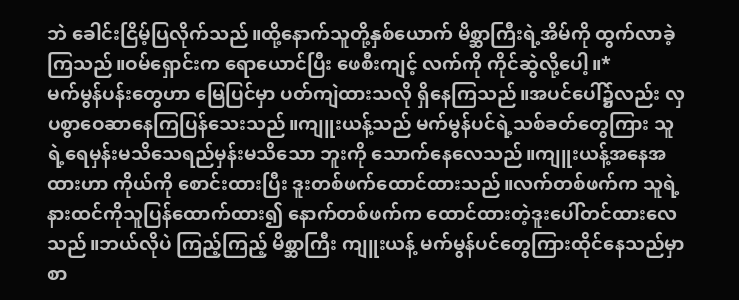ဘဲ ခေါင်းငြိမ့်ပြလိုက်သည်။ထို့နောက်သူတို့နှစ်ယောက် မိစ္ဆာကြီးရဲ့အိမ်ကို ထွက်လာခဲ့ကြသည်။ဝမ်ရှောင်းက ရောယောင်ပြီး ဖေစီးကျင့် လက်ကို ကိုင်ဆွဲလို့ပေါ့။*
မက်မွန်ပန်းတွေဟာ မြေပြင်မှာ ပတ်ကျဲထားသလို ရှိနေကြသည်။အပင်ပေါ်၌လည်း လှပစွာဝေဆာနေကြပြန်သေးသည်။ကျူးယန့်သည် မက်မွန်ပင်ရဲ့သစ်ခတ်တွေကြား သူရဲ့ရေမှန်းမသိသေရည်မှန်းမသိသော ဘူးကို သောက်နေလေသည်။ကျူးယန့်အနေအထားဟာ ကိုယ်ကို စောင်းထားပြီး ဒူးတစ်ဖက်ထောင်ထားသည်။လက်တစ်ဖက်က သူရဲ့နားထင်ကိုသူပြန်ထောက်ထား၍ နောက်တစ်ဖက်က ထောင်ထားတဲ့ဒူးပေါ်တင်ထားလေသည်။ဘယ်လိုပဲ ကြည့်ကြည့် မိစ္ဆာကြီး ကျူးယန့် မက်မွန်ပင်တွေကြားထိုင်နေသည်မှာ စာ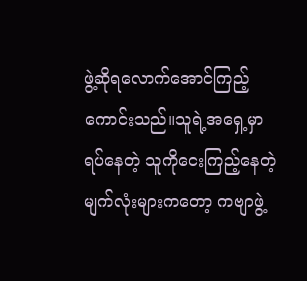ဖွဲ့ဆိုရလောက်အောင်ကြည့်ကောင်းသည်။သူရဲ့အရှေ့မှာ ရပ်နေတဲ့ သူကိုငေးကြည့်နေတဲ့ မျက်လုံးများကတော့ ကဗျာဖွဲ့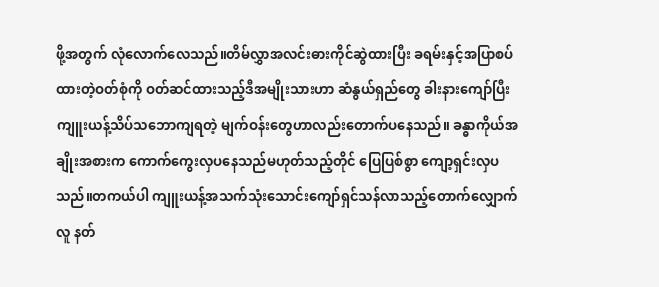ဖို့အတွက် လုံလောက်လေသည်။တိမ်လွှာအလင်းဓားကိုင်ဆွဲထားပြီး ခရမ်းနှင့်အပြာစပ်ထားတဲ့ဝတ်စုံကို ဝတ်ဆင်ထားသည့်ဒီအမျိုးသားဟာ ဆံနွယ်ရှည်တွေ ခါးနားကျော်ပြီး ကျူးယန့်သိပ်သဘောကျရတဲ့ မျက်ဝန်းတွေဟာလည်းတောက်ပနေသည်။ ခန္ဓာကိုယ်အချိုးအစားက ကောက်ကွေးလှပနေသည်မဟုတ်သည့်တိုင် ပြေပြစ်စွာ ကျော့ရှင်းလှပသည်။တကယ်ပါ ကျူးယန့်အသက်သုံးသောင်းကျော်ရှင်သန်လာသည့်တောက်လျှောက် လူ နတ်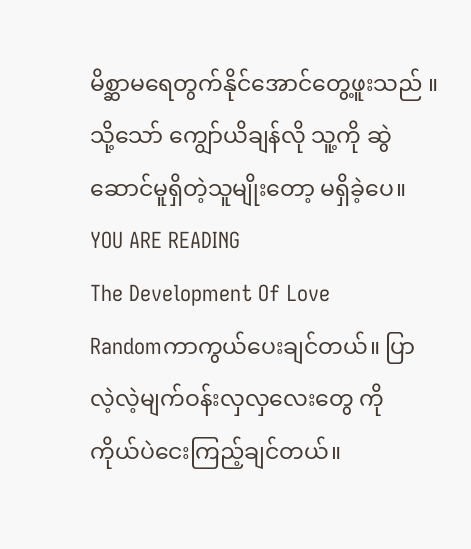မိစ္ဆာမရေတွက်နိုင်အောင်တွေ့ဖူးသည် ။သို့သော် ကျွော်ယိချန်လို သူ့ကို ဆွဲဆောင်မူရှိတဲ့သူမျိုးတော့ မရှိခဲ့ပေ။
YOU ARE READING
The Development Of Love
Randomကာကွယ်ပေးချင်တယ်။ ပြာလဲ့လဲ့မျက်ဝန်းလှလှလေးတွေ ကို ကိုယ်ပဲငေးကြည့်ချင်တယ်။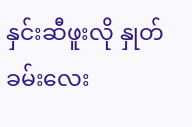နှင်းဆီဖူးလို နှုတ်ခမ်းလေး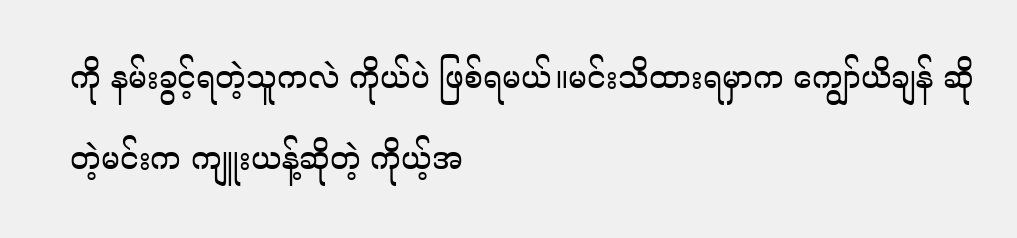ကို နမ်းခွင့်ရတဲ့သူကလဲ ကိုယ်ပဲ ဖြစ်ရမယ်။မင်းသိထားရမှာက ကျွော်ယိချန် ဆိုတဲ့မင်းက ကျူးယန့်ဆိုတဲ့ ကိုယ့်အ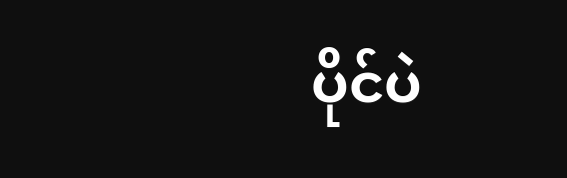ပိုင်ပဲ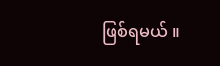ဖြစ်ရမယ် ။